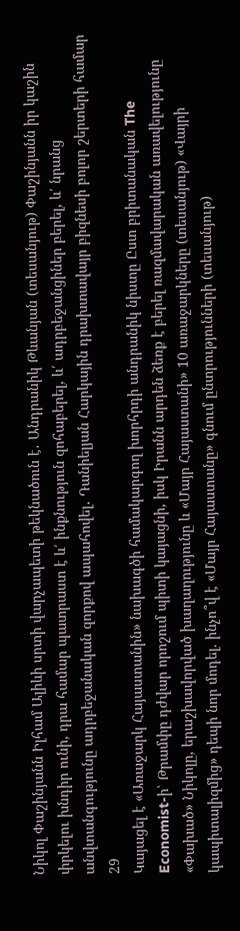Նիկոլ Փաշինյանն Իլհամ Ալիևի սրտի վարչապետի թեկնածուն է․ Անդրանիկ Թևանյան (տեսանյութ) Փաշինյանն իր կաշին փրկելու խնդիր ունի, դրա համար պատրաստ է և՛ ինքնություն զոհաբերել, և՛ ադրբեջանցիներ բերել, և՛ նրանց անվտանգությունը ադրբեջանական զորքով ապահովել․ Դանիելյան Հարկային դրախտավայր բիզնեսի բոլոր շերտերի համար
29
Կայացել է «Առաջարկ Հայաստանին» նախագծի համակարգող խորհրդի անդրանիկ նիստը Ըստ բրիտանական The Economist-ի՝ Թրամփը դժվար որոշում պիտի կայացնի, իսկ Իրանն արդեն ձեռք է բերել ռազմավարական առավելությունը «Փախած» Նիկոլը, երաշխավորված խաղաղությունը և «Մայր Հայաստանի» 10 առաջարկները (տեսանյութ) «Վայրի կապիտալիզմից» դեպի նոր մոդել. ինչո՞վ է «Մայր Հայաստանը» գնում ընտրությունների (տեսանյութ)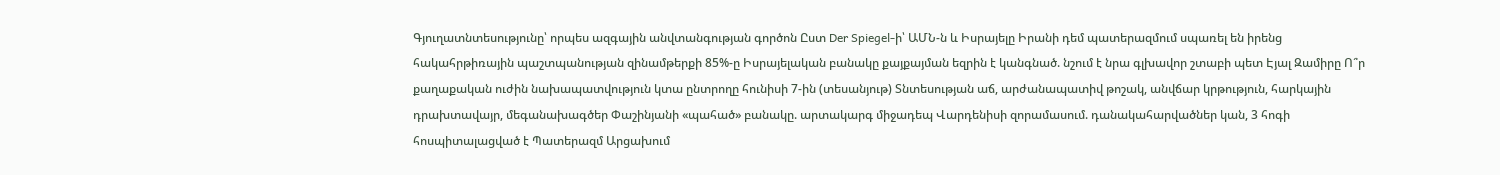Գյուղատնտեսությունը՝ որպես ազգային անվտանգության գործոն Ըստ Der Spiegel-ի՝ ԱՄՆ-ն և Իսրայելը Իրանի դեմ պատերազմում սպառել են իրենց հակահրթիռային պաշտպանության զինամթերքի 85%-ը Իսրայելական բանակը քայքայման եզրին է կանգնած. նշում է նրա գլխավոր շտաբի պետ Էյալ Զամիրը Ո՞ր քաղաքական ուժին նախապատվություն կտա ընտրողը հունիսի 7-ին (տեսանյութ) Տնտեսության աճ, արժանապատիվ թոշակ, անվճար կրթություն, հարկային դրախտավայր, մեգանախագծեր Փաշինյանի «պահած» բանակը. արտակարգ միջադեպ Վարդենիսի զորամասում. դանակահարվածներ կան, 3 հոգի հոսպիտալացված է Պատերազմ Արցախում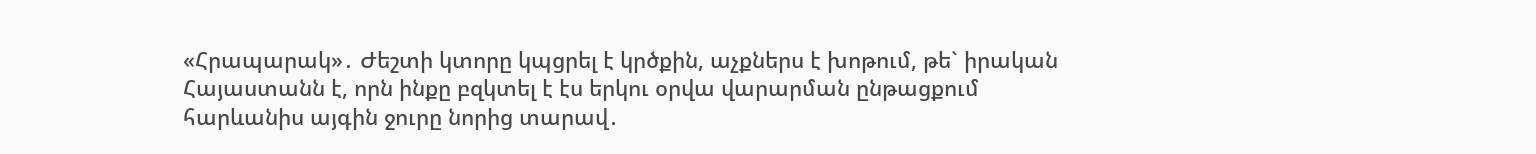«Հրապարակ»․ Ժեշտի կտորը կպցրել է կրծքին, աչքներս է խոթում, թե` իրական Հայաստանն է, որն ինքը բզկտել է էս երկու օրվա վարարման ընթացքում հարևանիս այգին ջուրը նորից տարավ․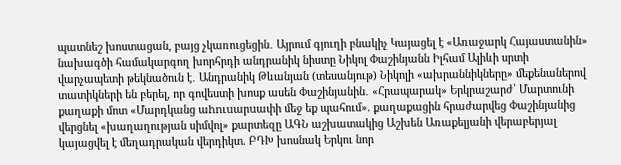պատնեշ խոստացան, բայց չկառուցեցին․ Այրում գյուղի բնակիչ Կայացել է «Առաջարկ Հայաստանին» նախագծի համակարգող խորհրդի անդրանիկ նիստը Նիկոլ Փաշինյանն Իլհամ Ալիևի սրտի վարչապետի թեկնածուն է․ Անդրանիկ Թևանյան (տեսանյութ) Նիկոլի «ախրաննիկները» մեքենաներով տատիկների են բերել, որ գովեստի խոսք ասեն Փաշինյանին․ «Հրապարակ» Երկրաշարժ՝ Մարտունի քաղաքի մոտ «Մարդկանց աhnւuարuափի մեջ եք պահում». քաղաքացին հրաժարվեց Փաշինյանից վերցնել «խաղաղության սիմվոլ» քարտեզը ԱԳՆ աշխատակից Աշխեն Առաքելյանի վերաբերյալ կայացվել է մեղադրական վերդիկտ. ԲԴԽ խոսնակ Երկու նոր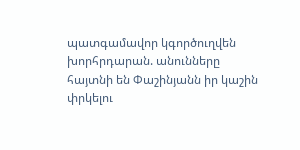պատգամավոր կգործուղվեն խորհրդարան. անունները հայտնի են Փաշինյանն իր կաշին փրկելու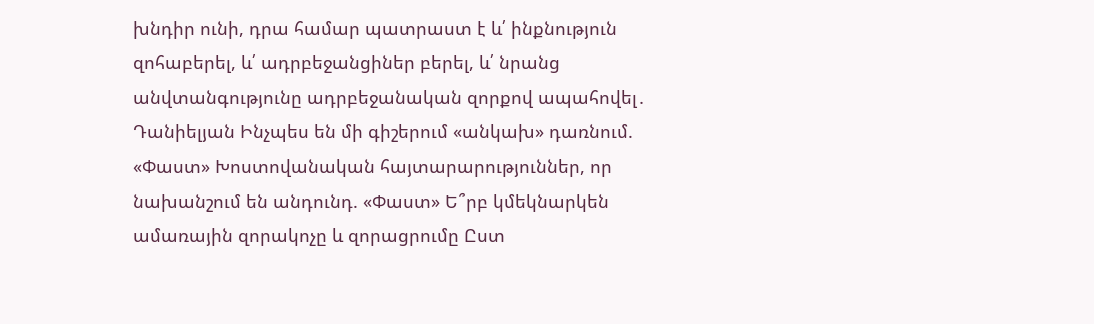խնդիր ունի, դրա համար պատրաստ է և՛ ինքնություն զոհաբերել, և՛ ադրբեջանցիներ բերել, և՛ նրանց անվտանգությունը ադրբեջանական զորքով ապահովել․ Դանիելյան Ինչպես են մի գիշերում «անկախ» դառնում. «Փաստ» Խոստովանական հայտարարություններ, որ նախանշում են անդունդ. «Փաստ» Ե՞րբ կմեկնարկեն ամառային զորակոչը և զորացրումը Ըստ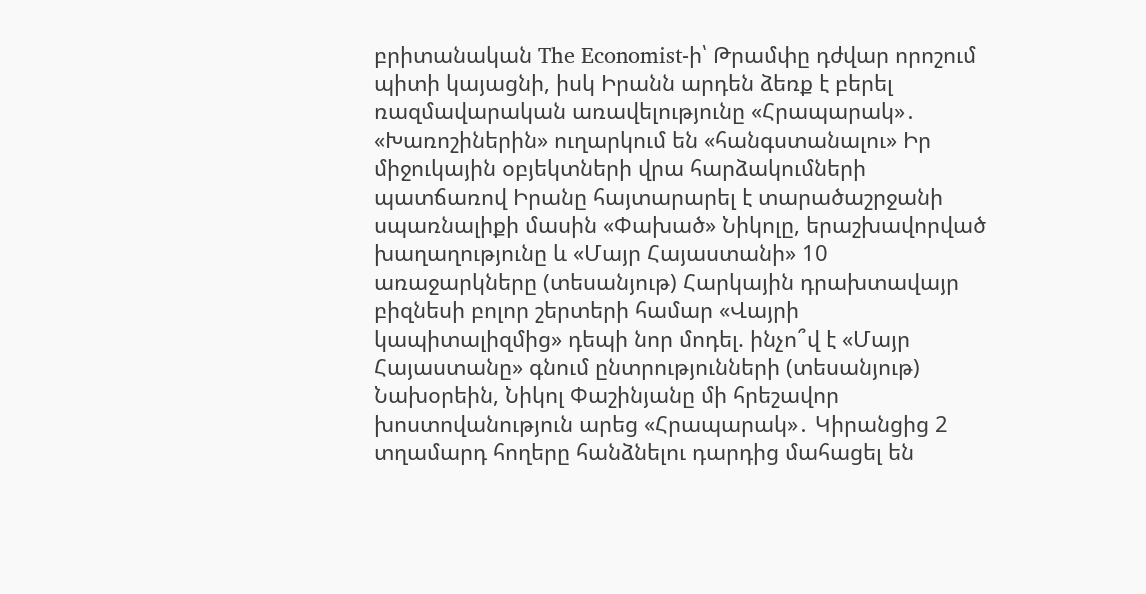բրիտանական The Economist-ի՝ Թրամփը դժվար որոշում պիտի կայացնի, իսկ Իրանն արդեն ձեռք է բերել ռազմավարական առավելությունը «Հրապարակ»․ «Խառոշիներին» ուղարկում են «հանգստանալու» Իր միջուկային օբյեկտների վրա հարձակումների պատճառով Իրանը հայտարարել է տարածաշրջանի սպառնալիքի մասին «Փախած» Նիկոլը, երաշխավորված խաղաղությունը և «Մայր Հայաստանի» 10 առաջարկները (տեսանյութ) Հարկային դրախտավայր բիզնեսի բոլոր շերտերի համար «Վայրի կապիտալիզմից» դեպի նոր մոդել. ինչո՞վ է «Մայր Հայաստանը» գնում ընտրությունների (տեսանյութ) Նախօրեին, Նիկոլ Փաշինյանը մի հրեշավոր խոստովանություն արեց «Հրապարակ»․ Կիրանցից 2 տղամարդ հողերը հանձնելու դարդից մահացել են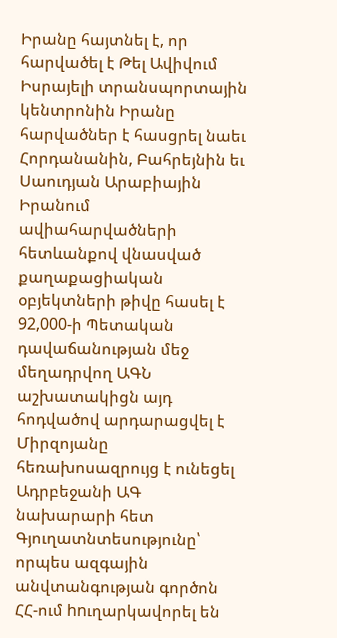Իրանը հայտնել է, որ հարվածել է Թել Ավիվում Իսրայելի տրանսպորտային կենտրոնին Իրանը հարվածներ է հասցրել նաեւ Հորդանանին, Բահրեյնին եւ Սաուդյան Արաբիային Իրանում ավիահարվածների հետևանքով վնասված քաղաքացիական օբյեկտների թիվը հասել է 92,000-ի Պետական դավաճանության մեջ մեղադրվող ԱԳՆ աշխատակիցն այդ հոդվածով արդարացվել է Միրզոյանը հեռախոսազրույց է ունեցել Ադրբեջանի ԱԳ նախարարի հետ Գյուղատնտեսությունը՝ որպես ազգային անվտանգության գործոն ՀՀ-ում hnւղարկավորել են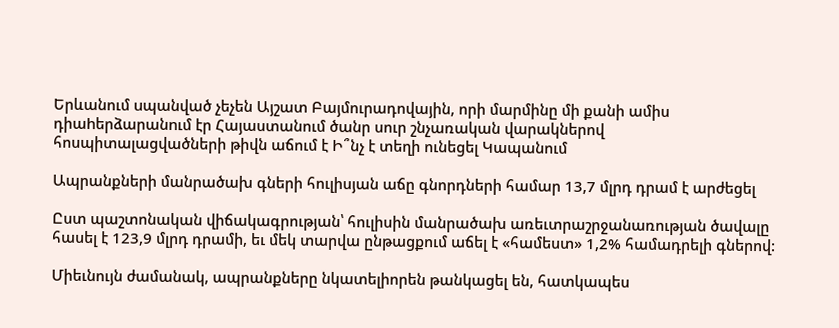Երևանում uպանված չեչեն Այշատ Բայմուրադովային, որի մարմինը մի քանի ամիս դիաhերձարանnւմ էր Հայաստանում ծանր սուր շնչառական վարակներով հոսպիտալացվածների թիվն աճում է Ի՞նչ է տեղի ունեցել Կապանում

Ապրանքների մանրածախ գների հուլիսյան աճը գնորդների համար 13,7 մլրդ դրամ է արժեցել

Ըստ պաշտոնական վիճակագրության՝ հուլիսին մանրածախ առեւտրաշրջանառության ծավալը հասել է 123,9 մլրդ դրամի, եւ մեկ տարվա ընթացքում աճել է «համեստ» 1,2% համադրելի գներով:

Միեւնույն ժամանակ, ապրանքները նկատելիորեն թանկացել են, հատկապես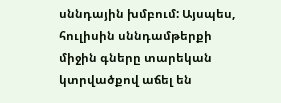սննդային խմբում: Այսպես, հուլիսին սննդամթերքի միջին գները տարեկան կտրվածքով աճել են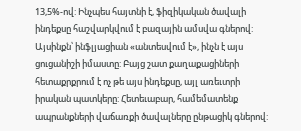13,5%-ով: Ինչպես հայտնի է, ֆիզիկական ծավալի ինդեքսը հաշվարկվում է բազային ամսվա գներով: Այսինքն՝ ինֆլյացիան «անտեսվում է», ինչն է այս ցուցանիշի իմաստը: Բայց շատ քաղաքացիների հետաքրքրում է ոչ թե այս ինդեքսը, այլ առեւտրի իրական պատկերը: Հետեւաբար, համեմատենք ապրանքների վաճառքի ծավալները ընթացիկ գներով: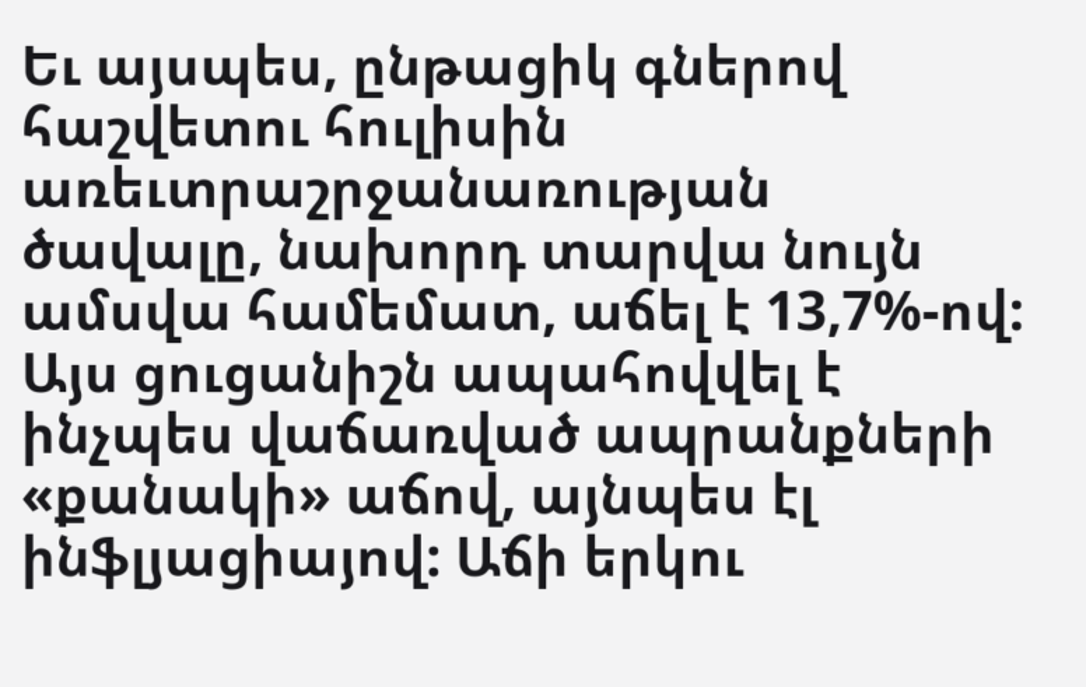Եւ այսպես, ընթացիկ գներով հաշվետու հուլիսին առեւտրաշրջանառության ծավալը, նախորդ տարվա նույն ամսվա համեմատ, աճել է 13,7%-ով: Այս ցուցանիշն ապահովվել է ինչպես վաճառված ապրանքների «քանակի» աճով, այնպես էլ ինֆլյացիայով: Աճի երկու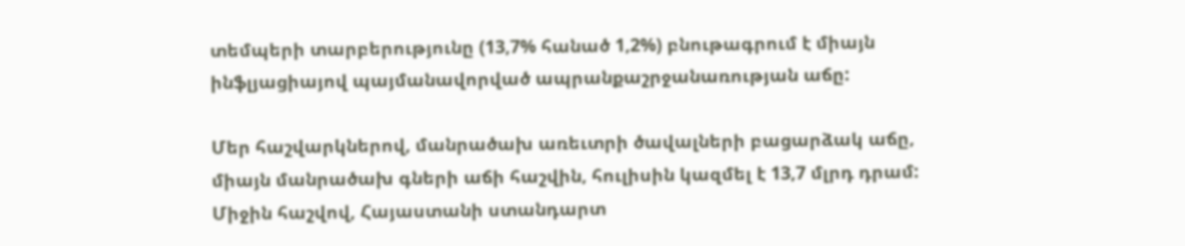տեմպերի տարբերությունը (13,7% հանած 1,2%) բնութագրում է միայն ինֆլյացիայով պայմանավորված ապրանքաշրջանառության աճը:

Մեր հաշվարկներով, մանրածախ առեւտրի ծավալների բացարձակ աճը, միայն մանրածախ գների աճի հաշվին, հուլիսին կազմել է 13,7 մլրդ դրամ: Միջին հաշվով, Հայաստանի ստանդարտ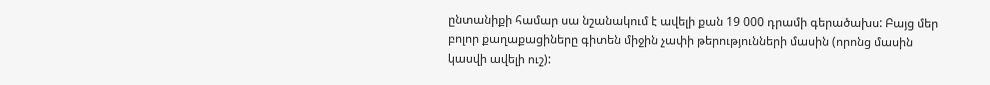ընտանիքի համար սա նշանակում է ավելի քան 19 000 դրամի գերածախս: Բայց մեր բոլոր քաղաքացիները գիտեն միջին չափի թերությունների մասին (որոնց մասին կասվի ավելի ուշ):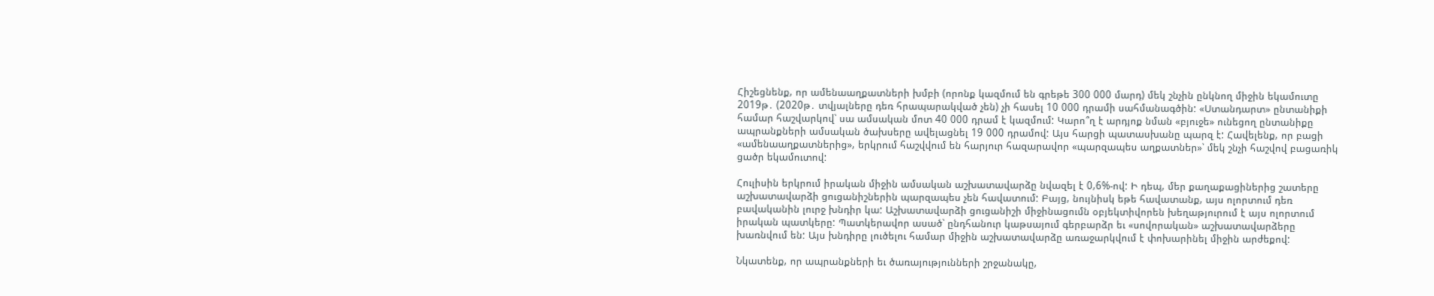Հիշեցնենք, որ ամենաաղքատների խմբի (որոնք կազմում են գրեթե 300 000 մարդ) մեկ շնչին ընկնող միջին եկամուտը 2019թ․ (2020թ․ տվյալները դեռ հրապարակված չեն) չի հասել 10 000 դրամի սահմանագծին: «Ստանդարտ» ընտանիքի համար հաշվարկով՝ սա ամսական մոտ 40 000 դրամ է կազմում: Կարո՞ղ է արդյոք նման «բյուջե» ունեցող ընտանիքը ապրանքների ամսական ծախսերը ավելացնել 19 000 դրամով: Այս հարցի պատասխանը պարզ է: Հավելենք, որ բացի «ամենաաղքատներից», երկրում հաշվվում են հարյուր հազարավոր «պարզապես աղքատներ»՝ մեկ շնչի հաշվով բացառիկ ցածր եկամուտով:

Հուլիսին երկրում իրական միջին ամսական աշխատավարձը նվազել է 0,6%-ով: Ի դեպ, մեր քաղաքացիներից շատերը աշխատավարձի ցուցանիշներին պարզապես չեն հավատում: Բայց, նույնիսկ եթե հավատանք, այս ոլորտում դեռ բավականին լուրջ խնդիր կա: Աշխատավարձի ցուցանիշի միջինացումն օբյեկտիվորեն խեղաթյուրում է այս ոլորտում իրական պատկերը: Պատկերավոր ասած՝ ընդհանուր կաթսայում գերբարձր եւ «սովորական» աշխատավարձերը խառնվում են: Այս խնդիրը լուծելու համար միջին աշխատավարձը առաջարկվում է փոխարինել միջին արժեքով:

Նկատենք, որ ապրանքների եւ ծառայությունների շրջանակը,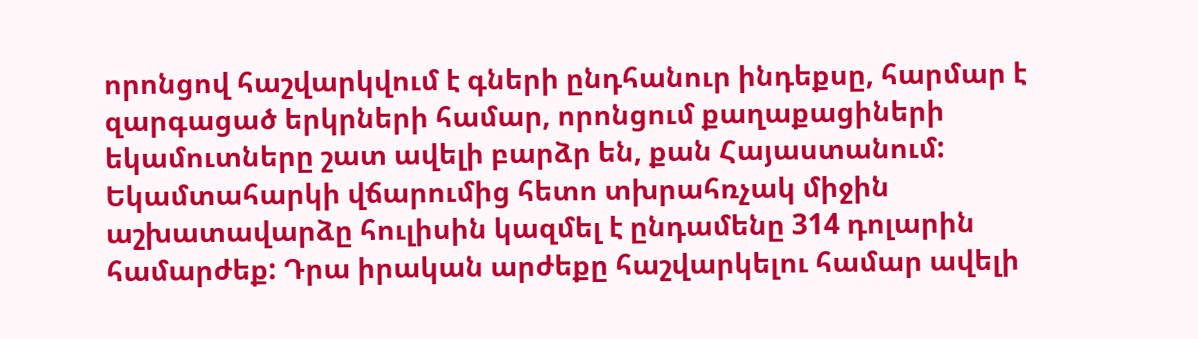որոնցով հաշվարկվում է գների ընդհանուր ինդեքսը, հարմար է զարգացած երկրների համար, որոնցում քաղաքացիների եկամուտները շատ ավելի բարձր են, քան Հայաստանում: Եկամտահարկի վճարումից հետո տխրահռչակ միջին աշխատավարձը հուլիսին կազմել է ընդամենը 314 դոլարին համարժեք: Դրա իրական արժեքը հաշվարկելու համար ավելի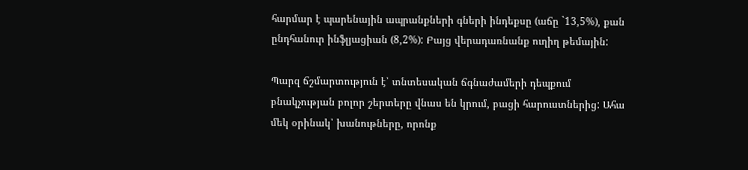հարմար է պարենային ապրանքների գների ինդեքսը (աճը `13,5%), քան ընդհանուր ինֆլյացիան (8,2%): Բայց վերադառնանք ուղիղ թեմային:

Պարզ ճշմարտություն է՝ տնտեսական ճգնաժամերի դեպքում բնակչության բոլոր շերտերը վնաս են կրում, բացի հարուստներից: Ահա մեկ օրինակ՝ խանութները, որոնք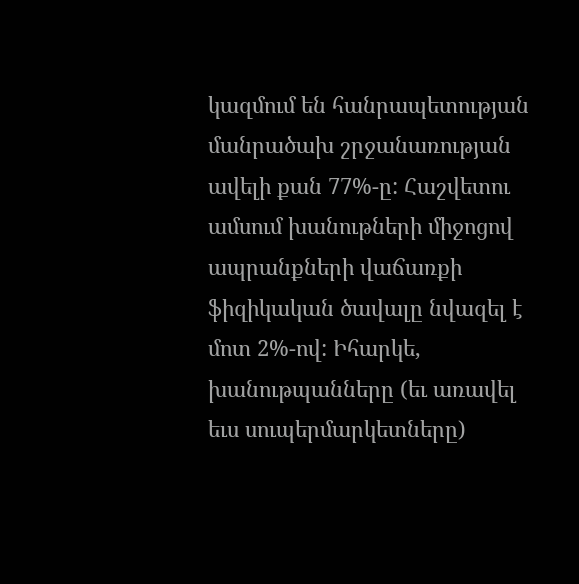կազմում են հանրապետության մանրածախ շրջանառության ավելի քան 77%-ը: Հաշվետու ամսում խանութների միջոցով ապրանքների վաճառքի ֆիզիկական ծավալը նվազել է մոտ 2%-ով: Իհարկե, խանութպանները (եւ առավել եւս սուպերմարկետները)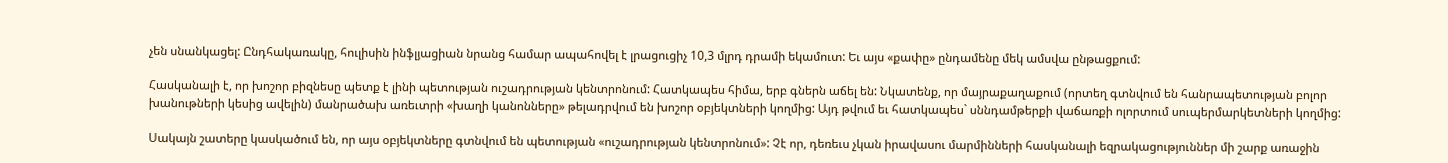չեն սնանկացել: Ընդհակառակը, հուլիսին ինֆլյացիան նրանց համար ապահովել է լրացուցիչ 10,3 մլրդ դրամի եկամուտ: Եւ այս «քափը» ընդամենը մեկ ամսվա ընթացքում:

Հասկանալի է, որ խոշոր բիզնեսը պետք է լինի պետության ուշադրության կենտրոնում: Հատկապես հիմա, երբ գներն աճել են: Նկատենք, որ մայրաքաղաքում (որտեղ գտնվում են հանրապետության բոլոր խանութների կեսից ավելին) մանրածախ առեւտրի «խաղի կանոնները» թելադրվում են խոշոր օբյեկտների կողմից: Այդ թվում եւ հատկապես` սննդամթերքի վաճառքի ոլորտում սուպերմարկետների կողմից:

Սակայն շատերը կասկածում են, որ այս օբյեկտները գտնվում են պետության «ուշադրության կենտրոնում»: Չէ որ, դեռեւս չկան իրավասու մարմինների հասկանալի եզրակացություններ մի շարք առաջին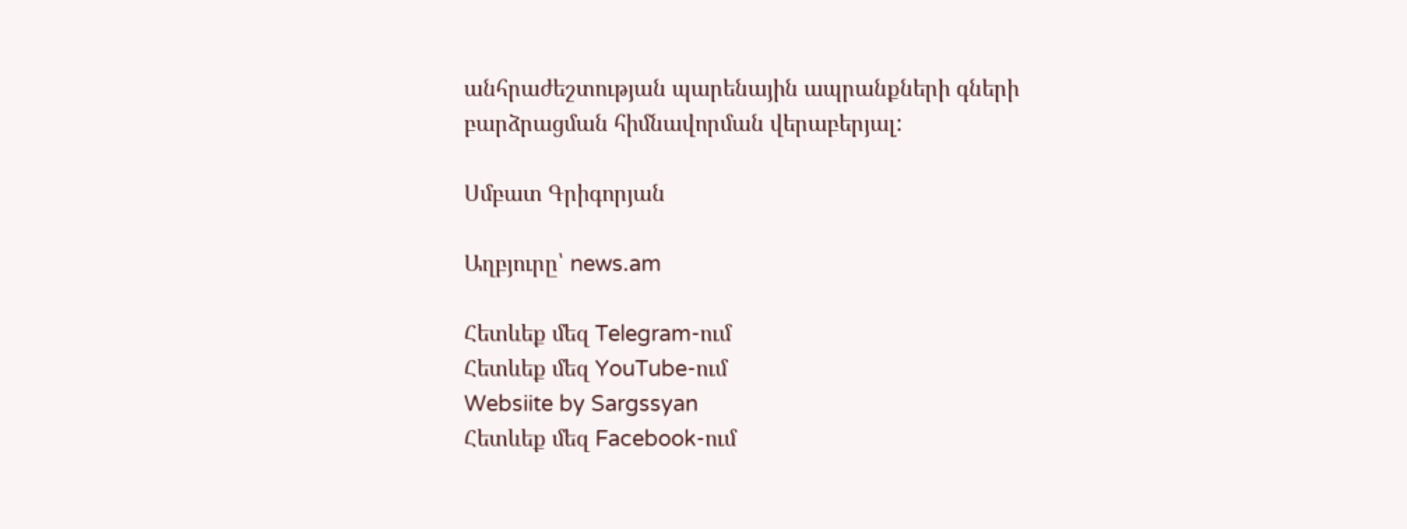անհրաժեշտության պարենային ապրանքների գների բարձրացման հիմնավորման վերաբերյալ:

Սմբատ Գրիգորյան

Աղբյուրը՝ news.am

Հետևեք մեզ Telegram-ում
Հետևեք մեզ YouTube-ում
Websiite by Sargssyan
Հետևեք մեզ Facebook-ում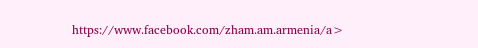https://www.facebook.com/zham.am.armenia/a>